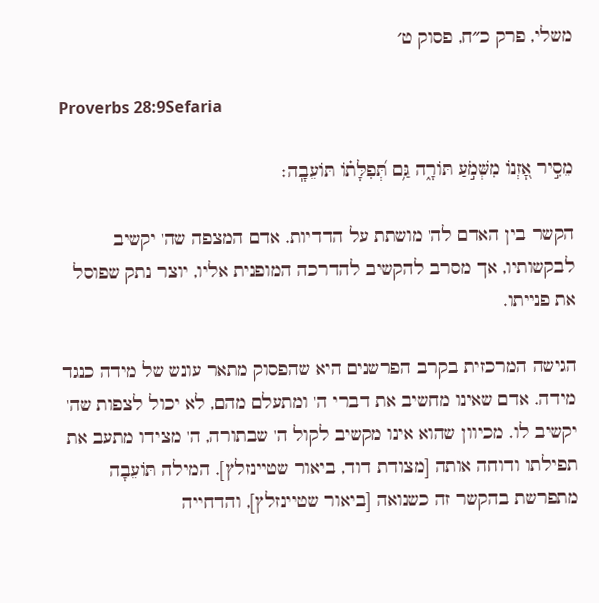משלי, פרק כ״ח, פסוק ט׳

Proverbs 28:9Sefaria

מֵסִ֣יר אׇ֭זְנוֹ מִשְּׁמֹ֣עַ תּוֹרָ֑ה גַּ֥ם תְּ֝פִלָּת֗וֹ תּוֹעֵבָֽה׃

הקשר בין האדם לה' מושתת על הדדיות. אדם המצפה שה' יקשיב לבקשותיו, אך מסרב להקשיב להדרכה המופנית אליו, יוצר נתק שפוסל את פנייתו.

הגישה המרכזית בקרב הפרשנים היא שהפסוק מתאר עונש של מידה כנגד מידה. אדם שאינו מחשיב את דברי ה' ומתעלם מהם, לא יכול לצפות שה' יקשיב לו. מכיוון שהוא אינו מקשיב לקול ה' שבתורה, ה' מצידו מתעב את תפילתו ודוחה אותה [מצודת דוד, ביאור שטיינזלץ]. המילה תּוֹעֵבָה מתפרשת בהקשר זה כשנואה [ביאור שטיינזלץ], והדחייה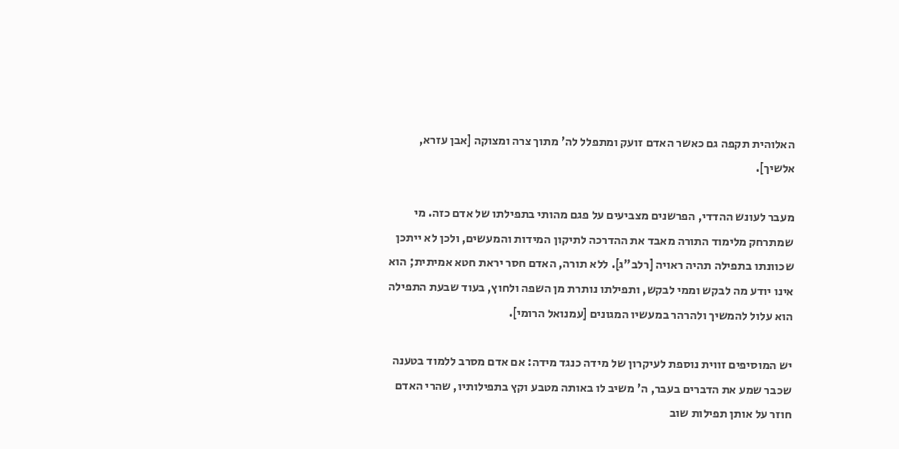האלוהית תקפה גם כאשר האדם זועק ומתפלל לה' מתוך צרה ומצוקה [אבן עזרא, אלשיך].

מעבר לעונש ההדדי, הפרשנים מצביעים על פגם מהותי בתפילתו של אדם כזה. מי שמתרחק מלימוד התורה מאבד את ההדרכה לתיקון המידות והמעשים, ולכן לא ייתכן שכוונתו בתפילה תהיה ראויה [רלב"ג]. ללא תורה, האדם חסר יראת חטא אמיתית; הוא אינו יודע מה לבקש וממי לבקש, ותפילתו נותרת מן השפה ולחוץ, בעוד שבעת התפילה הוא עלול להמשיך ולהרהר במעשיו המגונים [עמנואל הרומי].

יש המוסיפים זווית נוספת לעיקרון של מידה כנגד מידה: אם אדם מסרב ללמוד בטענה שכבר שמע את הדברים בעבר, ה' משיב לו באותה מטבע וקץ בתפילותיו, שהרי האדם חוזר על אותן תפילות שוב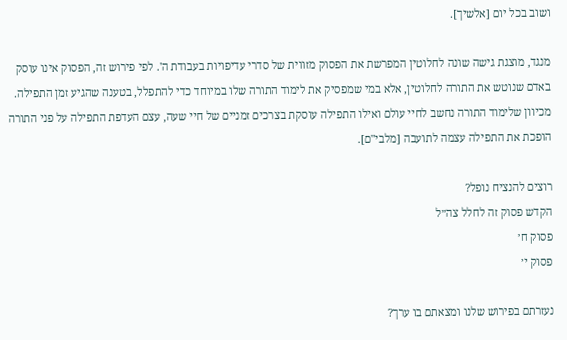ושוב בכל יום [אלשיך].

מנגד, מוצגת גישה שונה לחלוטין המפרשת את הפסוק מזווית של סדרי עדיפויות בעבודת ה'. לפי פירוש זה, הפסוק אינו עוסק באדם שנוטש את התורה לחלוטין, אלא במי שמפסיק את לימוד התורה שלו במיוחד כדי להתפלל, בטענה שהגיע זמן התפילה. מכיוון שלימוד התורה נחשב לחיי עולם ואילו התפילה עוסקת בצרכים זמניים של חיי שעה, עצם העדפת התפילה על פני התורה הופכת את התפילה עצמה לתועבה [מלבי"ם].

רוצים להנציח נופל?
הקדש פסוק זה לחלל צה״ל
פסוק ח׳
פסוק י׳

נעזרתם בפירוש שלנו ומצאתם בו ערך?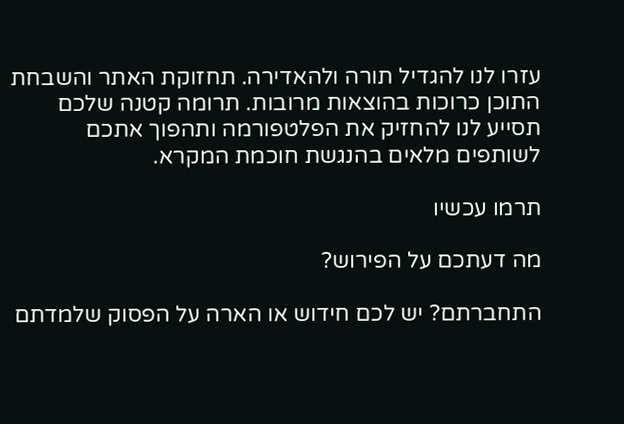עזרו לנו להגדיל תורה ולהאדירה. תחזוקת האתר והשבחת התוכן כרוכות בהוצאות מרובות. תרומה קטנה שלכם תסייע לנו להחזיק את הפלטפורמה ותהפוך אתכם לשותפים מלאים בהנגשת חוכמת המקרא.

תרמו עכשיו

מה דעתכם על הפירוש?

התחברתם? יש לכם חידוש או הארה על הפסוק שלמדתם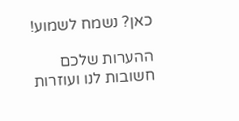כאן? נשמח לשמוע!

ההערות שלכם חשובות לנו ועוזרות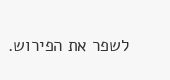לשפר את הפירוש.